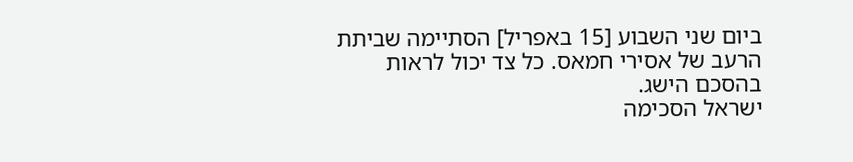ביום שני השבוע [15 באפריל] הסתיימה שביתת הרעב של אסירי חמאס. כל צד יכול לראות בהסכם הישג.
ישראל הסכימה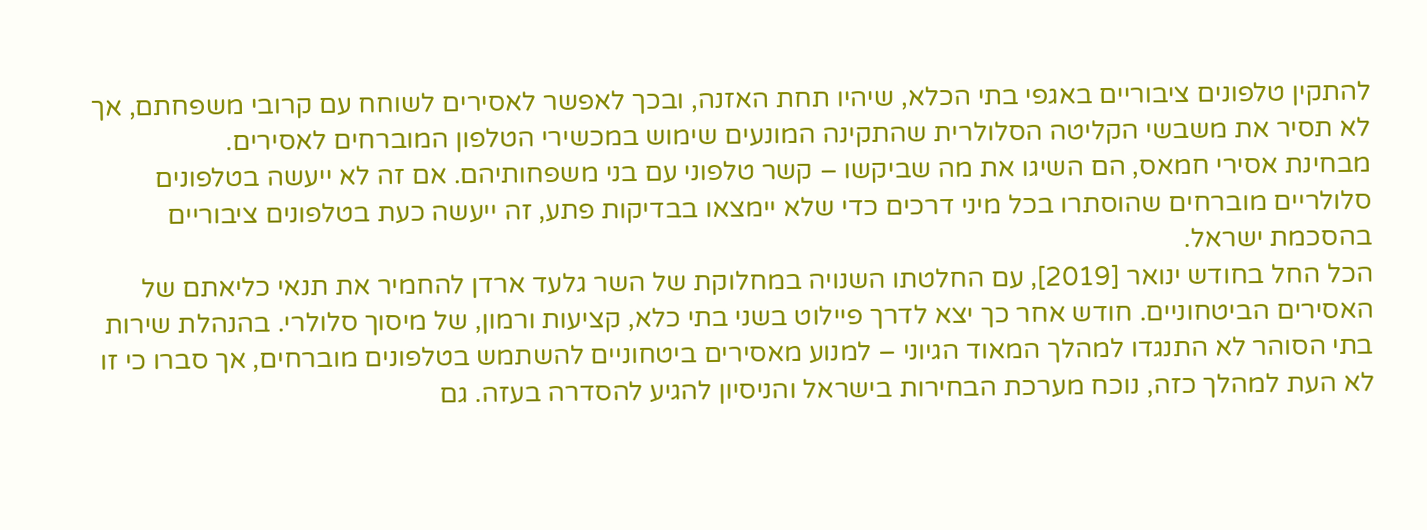להתקין טלפונים ציבוריים באגפי בתי הכלא, שיהיו תחת האזנה, ובכך לאפשר לאסירים לשוחח עם קרובי משפחתם, אך לא תסיר את משבשי הקליטה הסלולרית שהתקינה המונעים שימוש במכשירי הטלפון המוברחים לאסירים.
מבחינת אסירי חמאס, הם השיגו את מה שביקשו – קשר טלפוני עם בני משפחותיהם. אם זה לא ייעשה בטלפונים סלולריים מוברחים שהוסתרו בכל מיני דרכים כדי שלא יימצאו בבדיקות פתע, זה ייעשה כעת בטלפונים ציבוריים בהסכמת ישראל.
הכל החל בחודש ינואר [2019], עם החלטתו השנויה במחלוקת של השר גלעד ארדן להחמיר את תנאי כליאתם של האסירים הביטחוניים. חודש אחר כך יצא לדרך פיילוט בשני בתי כלא, קציעות ורמון, של מיסוך סלולרי. בהנהלת שירות בתי הסוהר לא התנגדו למהלך המאוד הגיוני – למנוע מאסירים ביטחוניים להשתמש בטלפונים מוברחים, אך סברו כי זו לא העת למהלך כזה, נוכח מערכת הבחירות בישראל והניסיון להגיע להסדרה בעזה. גם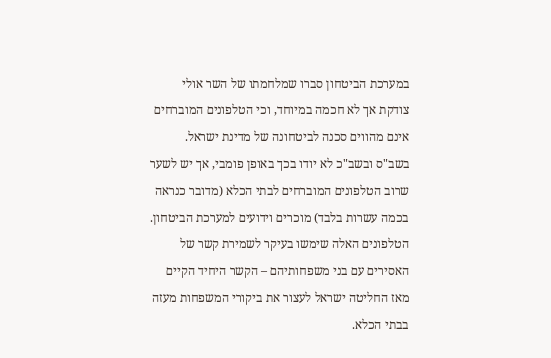במערכת הביטחון סברו שמלחמתו של השר אולי צודקת אך לא חכמה במיוחד, וכי הטלפונים המוברחים אינם מהווים סכנה לביטחונה של מדינת ישראל. בשב"ס ובשב"כ לא יודו בכך באופן פומבי, אך יש לשער שרוב הטלפונים המוברחים לבתי הכלא (מדובר כנראה בכמה עשרות בלבד) מוכרים וידועים למערכת הביטחון. הטלפונים האלה שימשו בעיקר לשמירת קשר של האסירים עם בני משפחותיהם – הקשר היחיד הקיים מאז החליטה ישראל לעצור את ביקורי המשפחות מעזה בבתי הכלא.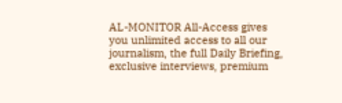AL-MONITOR All-Access gives you unlimited access to all our journalism, the full Daily Briefing, exclusive interviews, premium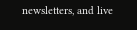newsletters, and live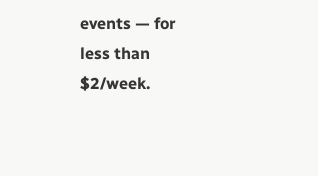events — for less than $2/week.